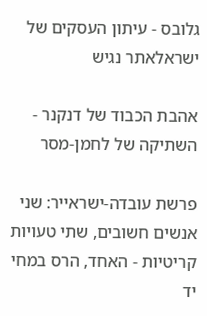גלובס - עיתון העסקים של ישראלאתר נגיש

אהבת הכבוד של דנקנר - השתיקה של לחמן-מסר

פרשת עובדה-ישראייר: שני אנשים חשובים, שתי טעויות קריטיות - האחד, הרס במחי יד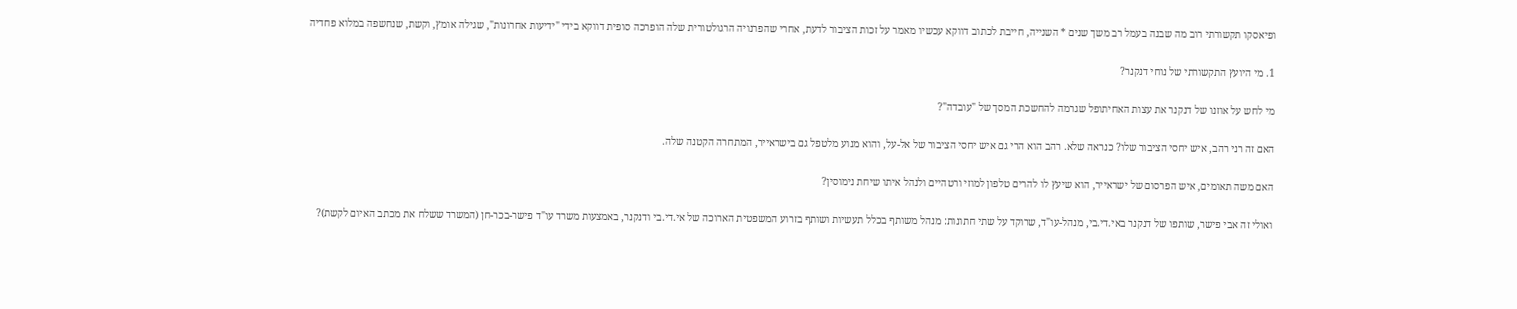ופיאסקו תקשורתי רוב מה שבנה בעמל רב משך שנים * השנייה, חייבת לכתוב דווקא עכשיו מאמר על זכות הציבור לדעת, אחרי שהפרנויה הרגולטורית שלה הופרכה סופית דווקא בידי "ידיעות אחרונות", שגילה אומץ, וקשת, שנחשפה במלוא פחדיה

1. מי היועץ התקשורתי של נוחי דנקנר?

מי לחש על אוזנו של דנקנר את עצות האחיתופל שגרמה להחשכת המסך של "עובדה"?

האם זה רני רהב, איש יחסי הציבור שלו? כנראה שלא. רהב הוא הרי גם איש יחסי הציבור של אל-על, והוא מנוע מלטפל גם בישראייר, המתחרה הקטנה שלה.

האם משה תאומים, איש הפרסום של ישראייר, הוא שיעץ לו להרים טלפון למוזי ורטהיים ולנהל איתו שיחת נימוסין?

ואולי זה אבי פישר, שותפו של דנקנר באי.די.בי, מנהל-עו"ד, שרוקד על שתי חתונות: מנהל משותף בכלל תעשיות ושותף בזרוע המשפטית הארוכה של אי.די.בי ודנקנר, באמצעות משרד עו"ד פישר-בכר-חן (המשרד ששלח את מכתב האיום לקשת)?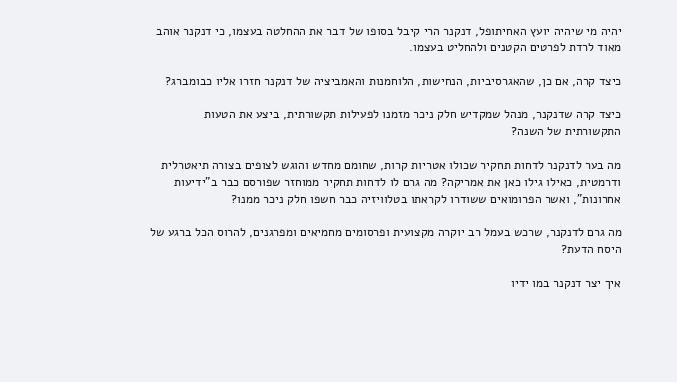יהיה מי שיהיה יועץ האחיתופל, דנקנר הרי קיבל בסופו של דבר את ההחלטה בעצמו, כי דנקנר אוהב מאוד לרדת לפרטים הקטנים ולהחליט בעצמו.

כיצד קרה, אם כן, שהאגרסיביות, הנחישות, הלוחמנות והאמביציה של דנקנר חזרו אליו כבומברג?

כיצד קרה שדנקנר, מנהל שמקדיש חלק ניכר מזמנו לפעילות תקשורתית, ביצע את הטעות התקשורתית של השנה?

מה בער לדנקנר לדחות תחקיר שכולו אטריות קרות, שחומם מחדש והוגש לצופים בצורה תיאטרלית ודרמטית, כאילו גילו כאן את אמריקה? מה גרם לו לדחות תחקיר ממוחזר שפורסם כבר ב"ידיעות אחרונות", ואשר הפרומואים ששודרו לקראתו בטלוויזיה כבר חשפו חלק ניכר ממנו?

מה גרם לדנקנר, שרכש בעמל רב יוקרה מקצועית ופרסומים מחמיאים ומפרגנים, להרוס הכל ברגע של היסח הדעת?

איך יצר דנקנר במו ידיו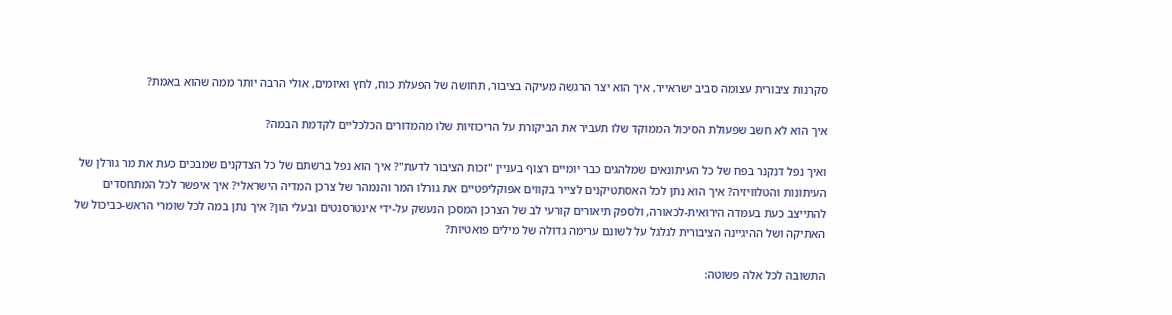סקרנות ציבורית עצומה סביב ישראייר, איך הוא יצר הרגשה מעיקה בציבור, תחושה של הפעלת כוח, לחץ ואיומים, אולי הרבה יותר ממה שהוא באמת?

איך הוא לא חשב שפעולת הסיכול הממוקד שלו תעביר את הביקורת על הריכוזיות שלו מהמדורים הכלכליים לקדמת הבמה?

ואיך נפל דנקנר בפח של כל העיתונאים שמלהגים כבר יומיים רצוף בעניין "זכות הציבור לדעת"? איך הוא נפל ברשתם של כל הצדקנים שמבכים כעת את מר גורלן של העיתונות והטלוויזיה? איך הוא נתן לכל האסתטיקנים לצייר בקווים אפוקליפטיים את גורלו המר והנמהר של צרכן המדיה הישראלי? איך איפשר לכל המתחסדים להתייצב כעת בעמדה הירואית-לכאורה, ולספק תיאורים קורעי לב של הצרכן המסכן הנעשק על-ידי אינטרסנטים ובעלי הון? איך נתן במה לכל שומרי הראש-כביכול של האתיקה ושל ההיגיינה הציבורית לגלגל על לשונם ערימה גדולה של מילים פואטיות?

התשובה לכל אלה פשוטה: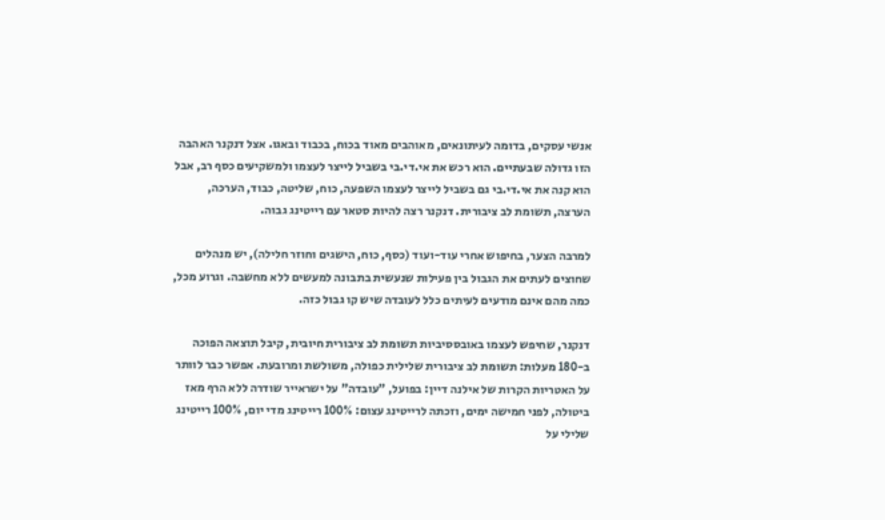אנשי עסקים, בדומה לעיתונאים, מאוהבים מאוד בכוח, בכבוד ובאגו. אצל דנקנר האהבה הזו גדולה שבעתיים. הוא רכש את אי.די.בי בשביל לייצר לעצמו ולמשקיעים כסף רב, אבל הוא קנה את אי.די.בי גם בשביל לייצר לעצמו השפעה, כוח, שליטה, כבוד, הערכה, הערצה, תשומת לב ציבורית. דנקנר רצה להיות סטאר עם רייטינג גבוה.

למרבה הצער, בחיפוש אחרי עוד-ועוד (כסף, כוח, הישגים וחוזר חלילה), יש מנהלים שחוצים לעתים את הגבול בין פעילות שנעשית בתבונה למעשים ללא מחשבה. וגרוע מכל, כמה מהם אינם מודעים לעיתים כלל לעובדה שיש קו גבול כזה.

דנקנר, שחיפש לעצמו באובססיביות תשומת לב ציבורית חיובית, קיבל תוצאה הפוכה ב-180 מעלות: תשומת לב ציבורית שלילית כפולה, משולשת ומרובעת. אפשר כבר לוותר על האטריות הקרות של אילנה דיין: בפועל, "עובדה" על ישראייר שודרה ללא הרף מאז ביטולה, לפני חמישה ימים, וזכתה לרייטינג עצום: 100% רייטינג מדי יום, 100% רייטינג שלילי על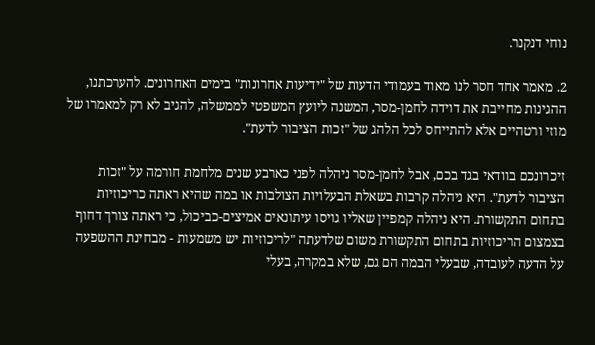נוחי דנקנר.

2. מאמר אחד חסר לנו מאוד בעמודי הדעות של "ידיעות אחרונות" בימים האחרונים. להערכתנו, ההגינות מחייבת את דוידה לחמן-מסר, המשנה ליועץ המשפטי לממשלה, להגיב לא רק למאמרו של מוזי ורטהיים אלא להתייחס לכל הלהג של "זכות הציבור לדעת".

זיכרונכם בוודאי בגד בכם, אבל לחמן-מסר ניהלה לפני כארבע שנים מלחמת חורמה על "זכות הציבור לדעת". היא ניהלה קרבות בשאלת הבעלויות הצולבות או במה שהיא ראתה כריכוזיות בתחום התקשורת. היא ניהלה קמפיין שאליו גויסו עיתונאים אמיצים-כביכול, כי ראתה צורך דחוף בצמצום הריכוזיות בתחום התקשורת משום שלדעתה "לריכוזיות יש משמעות - מבחינת ההשפעה על הדעה לעובדה, שבעלי הבמה הם גם, שלא במקרה, בעלי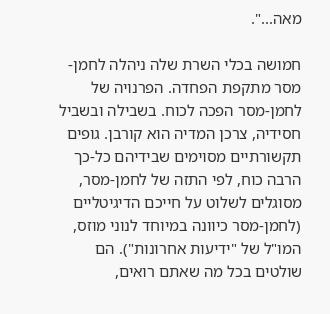מאה...".

חמושה בכלי השרת שלה ניהלה לחמן-מסר מתקפת הפחדה. הפרנויה של לחמן-מסר הפכה לכוח. בשבילה ובשביל חסידיה, צרכן המדיה הוא קורבן. גופים תקשורתיים מסוימים שבידיהם כל-כך הרבה כוח, לפי התזה של לחמן-מסר, מסוגלים לשלוט על חייכם הדיגיטליים (לחמן-מסר כיוונה במיוחד לנוני מוזס, המו"ל של "ידיעות אחרונות"). הם שולטים בכל מה שאתם רואים,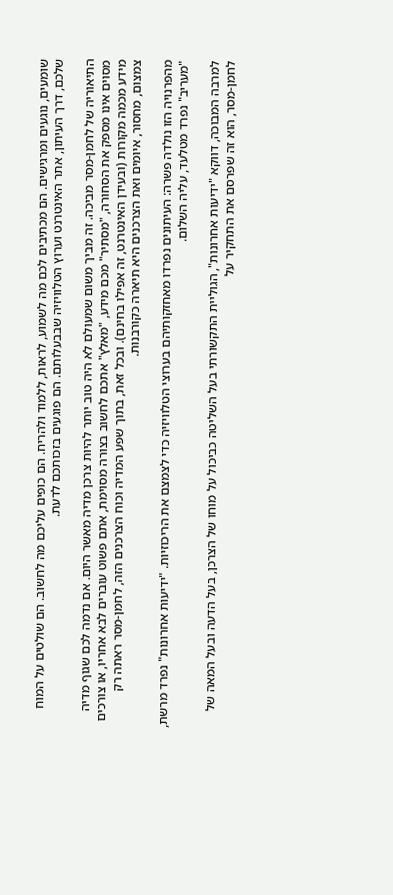שומעים, נוגעים ומרגישים. הם מכתיבים לכם מה לשמוע, לראות, ללמוד ולהריח. הם כופים עליכם מה לחשוב. הם שולטים על המוח שלכם, דרך העיתון, אתר האינטרנט וערוץ הטלוויזיה שבבעלותם. הם פוגעים בזכותכם לדעת.

התיאוריה של לחמן-מסר מביכה. זה מביך משום שמעולם לא היה טוב יותר להיות צרכן מדיה מאשר היום. אם נדמה לכם שגוף מדיה מסוים אינו מספק את הסחורה, "מסתיר" מכם מידע, "מאלץ" אתכם לחשוב בצורה מסוימת, אתם פשוט עוברים לבא אחריו, או צורכים מידע מכמה מקורות (ובעידן האינטרנט, זה אפילו בחינם). ובכל זאת, בתוך שפע המדיה וכוח הצרכנים הזה, לחמן-מסר ראתה רק צמצום, מחסור, איומים ואת הצרכנים היא תיארה כקורבנות.

מהפרנויה הזו נולדה פשרה: העיתונים נפרדו מאחזקותיהם בערוצי הטלוויזיה כדי לצמצם את הריכוזיות. "ידיעות אחרונות" נפרד מרשת, "מעריב" נפרד מטלעד, עליה השלום.

למרבה המבוכה, דווקא "ידיעות אחרונות", הגוליית התקשורתי בעל השליטה כביכול על מוחו של הצרכן, בעל הדעה ובעל המאה של לחמן-מסר, הוא זה שפרסם את התחקיר על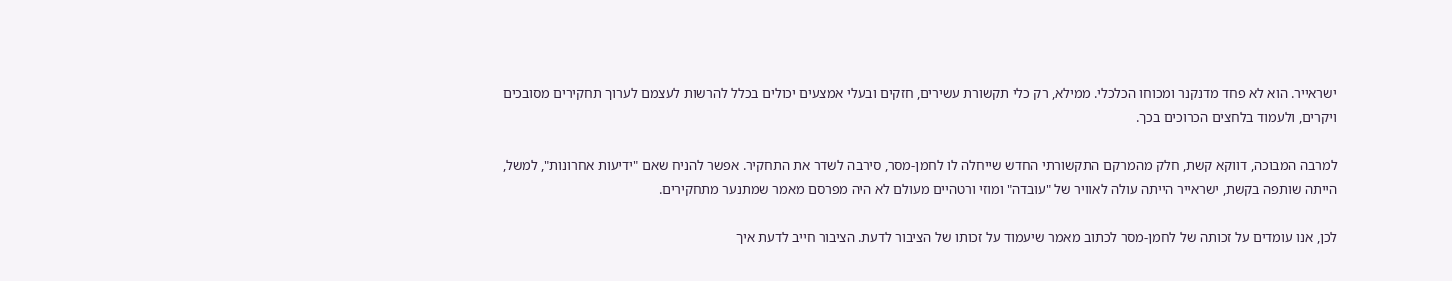ישראייר. הוא לא פחד מדנקנר ומכוחו הכלכלי. ממילא, רק כלי תקשורת עשירים, חזקים ובעלי אמצעים יכולים בכלל להרשות לעצמם לערוך תחקירים מסובכים ויקרים, ולעמוד בלחצים הכרוכים בכך.

למרבה המבוכה, דווקא קשת, חלק מהמרקם התקשורתי החדש שייחלה לו לחמן-מסר, סירבה לשדר את התחקיר. אפשר להניח שאם "ידיעות אחרונות", למשל, הייתה שותפה בקשת, ישראייר הייתה עולה לאוויר של "עובדה" ומוזי ורטהיים מעולם לא היה מפרסם מאמר שמתנער מתחקירים.

לכן, אנו עומדים על זכותה של לחמן-מסר לכתוב מאמר שיעמוד על זכותו של הציבור לדעת. הציבור חייב לדעת איך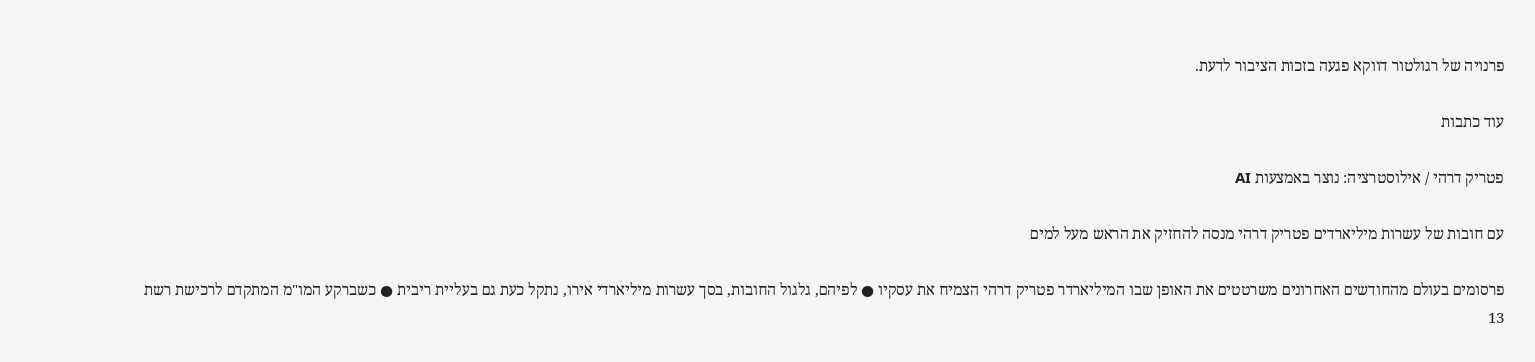פרנויה של רגולטור דווקא פגעה בזכות הציבור לדעת.

עוד כתבות

פטריק דרהי / אילוסטרציה: נוצר באמצעות AI

עם חובות של עשרות מיליארדים פטריק דרהי מנסה להחזיק את הראש מעל למים

פרסומים בעולם מהחודשים האחרונים משרטטים את האופן שבו המיליארדר פטריק דרהי הצמיח את עסקיו ● לפיהם, גלגול החובות, בסך עשרות מיליארדי אירו, נתקל כעת גם בעליית ריבית ● כשברקע המו"מ המתקדם לרכישת רשת 13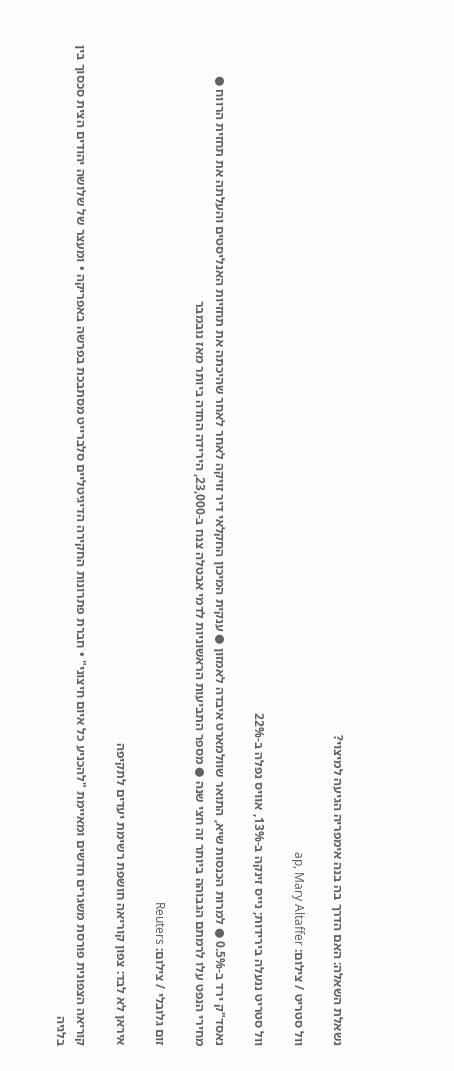נשאלת השאלה: האם הדרך בה בנה אימפריה הגיעה למיצוי?

וול סטריט / צילום: ap, Mary Altaffer

וול סטריט ננעלה בירידות; נייס זינקה ב-13%, אוויס נפלה ב-22%

נאסד"ק ירד ב-0.5% ● למרות הכנסות שיא, התואר שוולמארט איבדה לאמזון ● ענקית המיכון החקלאי דיר זויקה לאחר לאחר שהיכתה את תחזיות האנליסטים והעלתה את תחזית הרווח ●  מחירי הנפט עלו לרמתם הגבוהה ביותר זה חצי שנה ● מספר התביעות הראשוניות לדמי אבטלה צנח ב-23,000, הירידה החדה ביותר מאז נובמבר

זום גלובלי / צילום: Reuters

איראן לא לבד: צפון קוריאה חושפת רשימת יעדים לתקיפה

קוריאה הצפונית פורסת משגרים חדשים ומאיימת "להכניע כל איום חיצוני" • חברת פתרונות החקירה הדיגיטליים סלברייט מסתבכת בפרשה באפריקה • ומעצר של שלושה יהודים הצית סכסוך בין בלגיה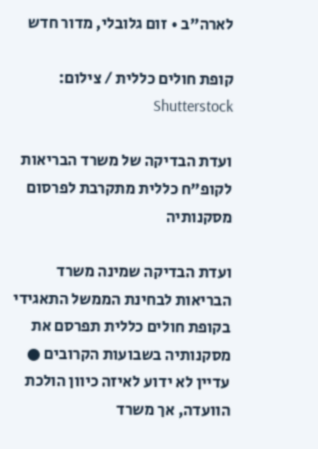לארה"ב • זום גלובלי, מדור חדש

קופת חולים כללית / צילום: Shutterstock

ועדת הבדיקה של משרד הבריאות לקופ"ח כללית מתקרבת לפרסום מסקנותיה

ועדת הבדיקה שמינה משרד הבריאות לבחינת הממשל התאגידי בקופת חולים כללית תפרסם את מסקנותיה בשבועות הקרובים ● עדיין לא ידוע לאיזה כיוון הולכת הוועדה, אך משרד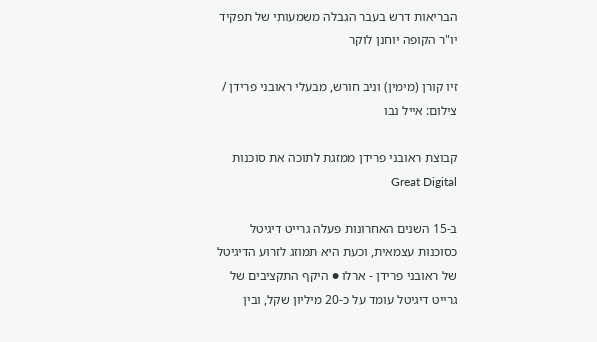הבריאות דרש בעבר הגבלה משמעותי של תפקיד יו"ר הקופה יוחנן לוקר

זיו קורן (מימין) וניב חורש, מבעלי ראובני פרידן / צילום: אייל נבו

קבוצת ראובני פרידן ממזגת לתוכה את סוכנות Great Digital

ב-15 השנים האחרונות פעלה גרייט דיגיטל כסוכנות עצמאית, וכעת היא תמוזג לזרוע הדיגיטל של ראובני פרידן - ארלו ● היקף התקציבים של גרייט דיגיטל עומד על כ-20 מיליון שקל, ובין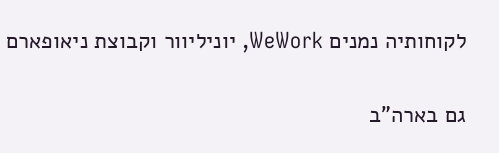לקוחותיה נמנים WeWork, יוניליוור וקבוצת ניאופארם

גם בארה"ב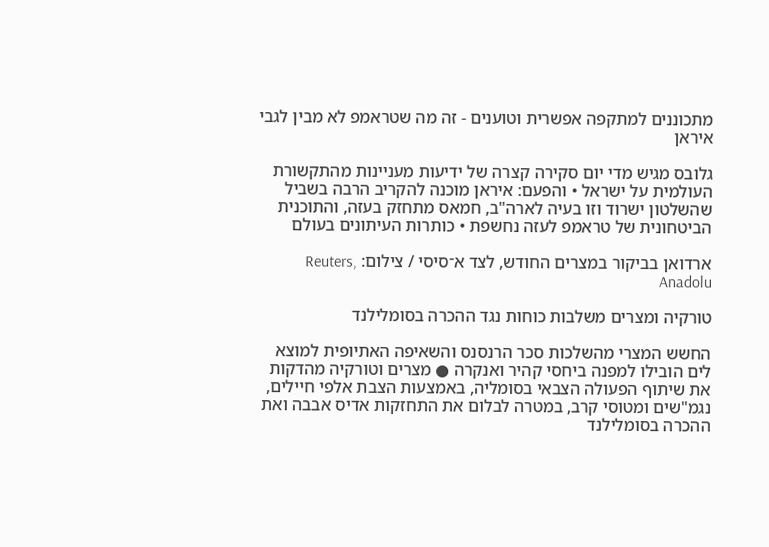מתכוננים למתקפה אפשרית וטוענים - זה מה שטראמפ לא מבין לגבי איראן

גלובס מגיש מדי יום סקירה קצרה של ידיעות מעניינות מהתקשורת העולמית על ישראל • והפעם: איראן מוכנה להקריב הרבה בשביל שהשלטון ישרוד וזו בעיה לארה"ב, חמאס מתחזק בעזה, והתוכנית הביטחונית של טראמפ לעזה נחשפת • כותרות העיתונים בעולם

ארדואן בביקור במצרים החודש, לצד א־סיסי / צילום: Reuters, Anadolu

טורקיה ומצרים משלבות כוחות נגד ההכרה בסומלילנד

החשש המצרי מהשלכות סכר הרנסנס והשאיפה האתיופית למוצא לים הובילו למפנה ביחסי קהיר ואנקרה ● מצרים וטורקיה מהדקות את שיתוף הפעולה הצבאי בסומליה, באמצעות הצבת אלפי חיילים, נגמ"שים ומטוסי קרב, במטרה לבלום את התחזקות אדיס אבבה ואת ההכרה בסומלילנד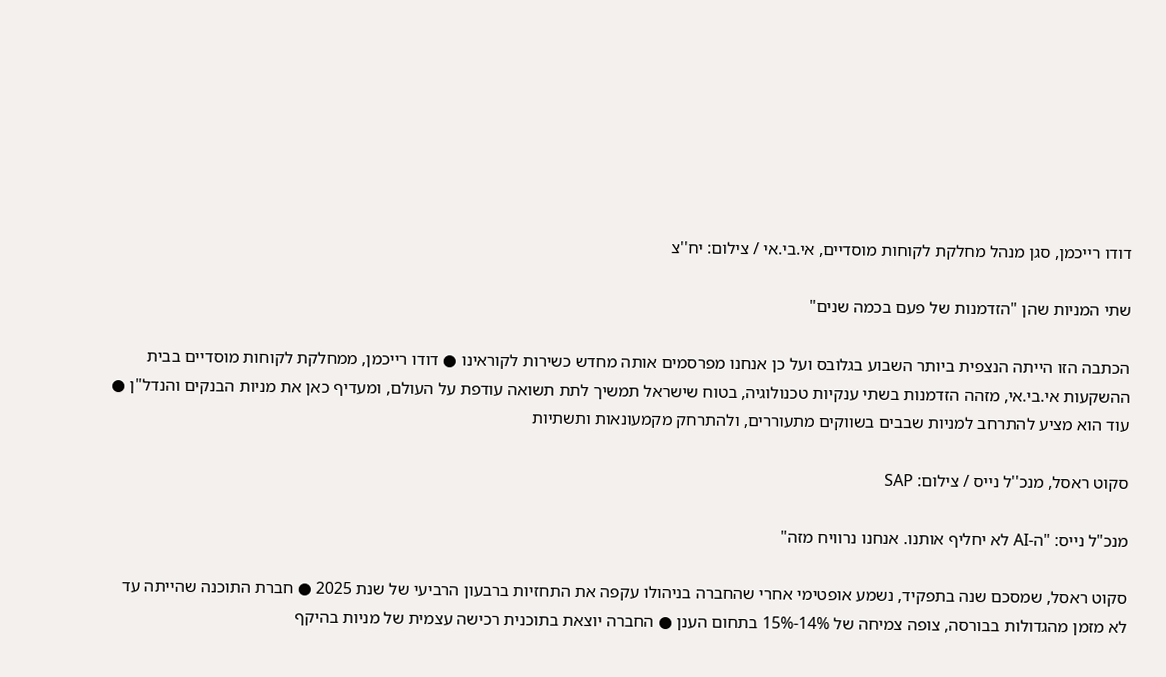דודו רייכמן, סגן מנהל מחלקת לקוחות מוסדיים, אי.בי.אי / צילום: יח''צ

שתי המניות שהן "הזדמנות של פעם בכמה שנים"

הכתבה הזו הייתה הנצפית ביותר השבוע בגלובס ועל כן אנחנו מפרסמים אותה מחדש כשירות לקוראינו ● דודו רייכמן, ממחלקת לקוחות מוסדיים בבית ההשקעות אי.בי.אי, מזהה הזדמנות בשתי ענקיות טכנולוגיה, בטוח שישראל תמשיך לתת תשואה עודפת על העולם, ומעדיף כאן את מניות הבנקים והנדל"ן ● עוד הוא מציע להתרחב למניות שבבים בשווקים מתעוררים, ולהתרחק מקמעונאות ותשתיות

סקוט ראסל, מנכ''ל נייס / צילום: SAP

מנכ"ל נייס: "ה-AI לא יחליף אותנו. אנחנו נרוויח מזה"

סקוט ראסל, שמסכם שנה בתפקיד, נשמע אופטימי אחרי שהחברה בניהולו עקפה את התחזיות ברבעון הרביעי של שנת 2025 ● חברת התוכנה שהייתה עד לא מזמן מהגדולות בבורסה, צופה צמיחה של 14%-15% בתחום הענן ● החברה יוצאת בתוכנית רכישה עצמית של מניות בהיקף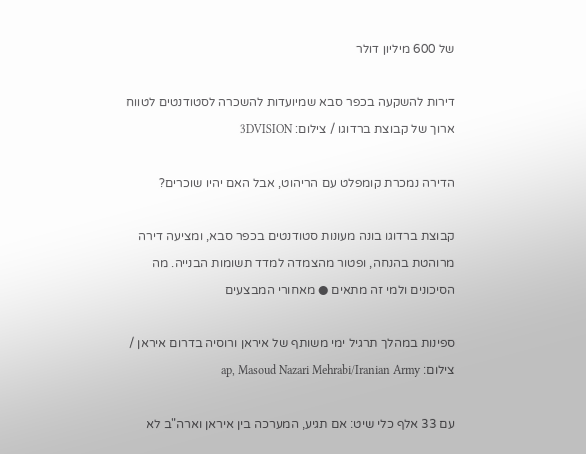של 600 מיליון דולר

דירות להשקעה בכפר סבא שמיועדות להשכרה לסטודנטים לטווח ארוך של קבוצת ברדוגו / צילום: 3DVISION

הדירה נמכרת קומפלט עם הריהוט, אבל האם יהיו שוכרים?

קבוצת ברדוגו בונה מעונות סטודנטים בכפר סבא, ומציעה דירה מרוהטת בהנחה, ופטור מהצמדה למדד תשומות הבנייה. מה הסיכונים ולמי זה מתאים ● מאחורי המבצעים

ספינות במהלך תרגיל ימי משותף של איראן ורוסיה בדרום איראן / צילום: ap, Masoud Nazari Mehrabi/Iranian Army

עם 33 אלף כלי שיט: אם תגיע, המערכה בין איראן וארה"ב לא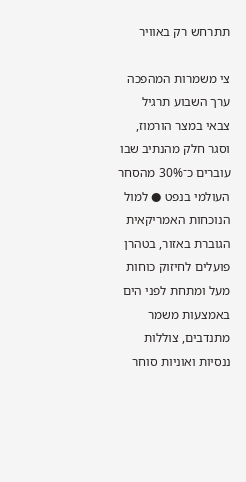תתרחש רק באוויר

צי משמרות המהפכה ערך השבוע תרגיל צבאי במצר הורמוז, וסגר חלק מהנתיב שבו עוברים כ־30% מהסחר העולמי בנפט ● למול הנוכחות האמריקאית הגוברת באזור, בטהרן פועלים לחיזוק כוחות מעל ומתחת לפני הים באמצעות משמר מתנדבים, צוללות ננסיות ואוניות סוחר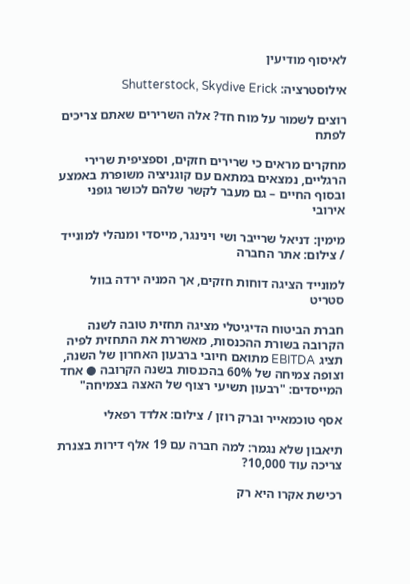לאיסוף מודיעין

אילוסטרציה: Shutterstock, Skydive Erick

רוצים לשמור על מוח חד? אלה השרירים שאתם צריכים לפתח

מחקרים מראים כי שרירים חזקים, וספציפית שרירי הרגליים, נמצאים במתאם עם קוגניציה משופרת באמצע ובסוף החיים – גם מעבר לקשר שלהם לכושר גופני אירובי

מימין: דניאל שרייבר ושי וינינגר, מייסדי ומנהלי למונייד / צילום: אתר החברה

למונייד הציגה דוחות חזקים, אך המניה ירדה בוול סטריט

חברת הביטוח הדיגיטלי מציגה תחזית טובה לשנה הקרובה בשורת ההכנסות, מאשררת את התחזית לפיה תציג EBITDA מתואם חיובי ברבעון האחרון של השנה, וצופה צמיחה של 60% בהכנסות בשנה הקרובה ● אחד המייסדים: "רבעון תשיעי רצוף של האצה בצמיחה"

אסף טוכמאייר וברק רוזן / צילום: אלדד רפאלי

תיאבון שלא נגמר: למה חברה עם 19 אלף דירות בצנרת צריכה עוד 10,000?

רכישת אקרו היא רק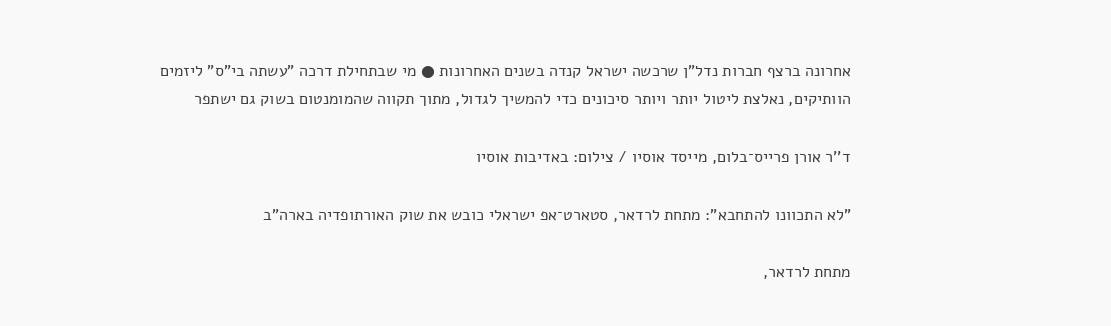אחרונה ברצף חברות נדל"ן שרכשה ישראל קנדה בשנים האחרונות ● מי שבתחילת דרכה "עשתה בי"ס" ליזמים הוותיקים, נאלצת ליטול יותר ויותר סיכונים כדי להמשיך לגדול, מתוך תקווה שהמומנטום בשוק גם ישתפר

ד''ר אורן פרייס־בלום, מייסד אוסיו / צילום: באדיבות אוסיו

"לא התכוונו להתחבא": מתחת לרדאר, סטארט־אפ ישראלי כובש את שוק האורתופדיה בארה"ב

מתחת לרדאר,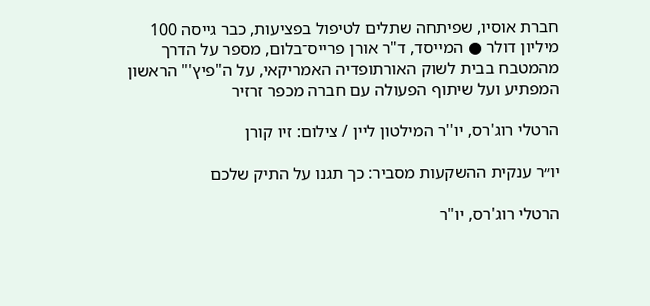חברת אוסיו, שפיתחה שתלים לטיפול בפציעות, כבר גייסה 100 מיליון דולר ● המייסד, ד"ר אורן פרייס־בלום, מספר על הדרך מהמטבח בבית לשוק האורתופדיה האמריקאי, על ה"פיץ'" הראשון המפתיע ועל שיתוף הפעולה עם חברה מכפר זרזיר

הרטלי רוג'רס, יו''ר המילטון ליין / צילום: זיו קורן

יו״ר ענקית ההשקעות מסביר: כך תגנו על התיק שלכם

הרטלי רוג'רס, יו"ר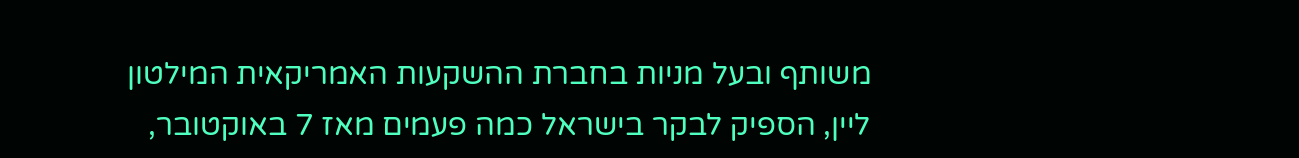משותף ובעל מניות בחברת ההשקעות האמריקאית המילטון ליין, הספיק לבקר בישראל כמה פעמים מאז 7 באוקטובר,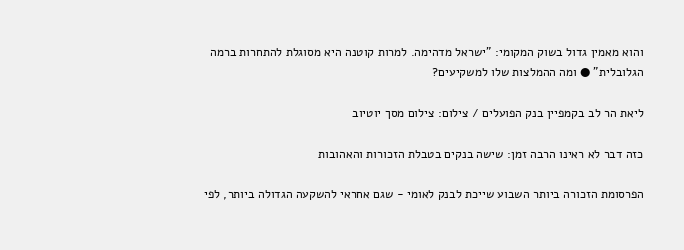והוא מאמין גדול בשוק המקומי: "ישראל מדהימה. למרות קוטנה היא מסוגלת להתחרות ברמה הגלובלית" ● ומה ההמלצות שלו למשקיעים?

ליאת הר לב בקמפיין בנק הפועלים / צילום: צילום מסך יוטיוב

כזה דבר לא ראינו הרבה זמן: שישה בנקים בטבלת הזכורות והאהובות

הפרסומת הזכורה ביותר השבוע שייכת לבנק לאומי - שגם אחראי להשקעה הגדולה ביותר, לפי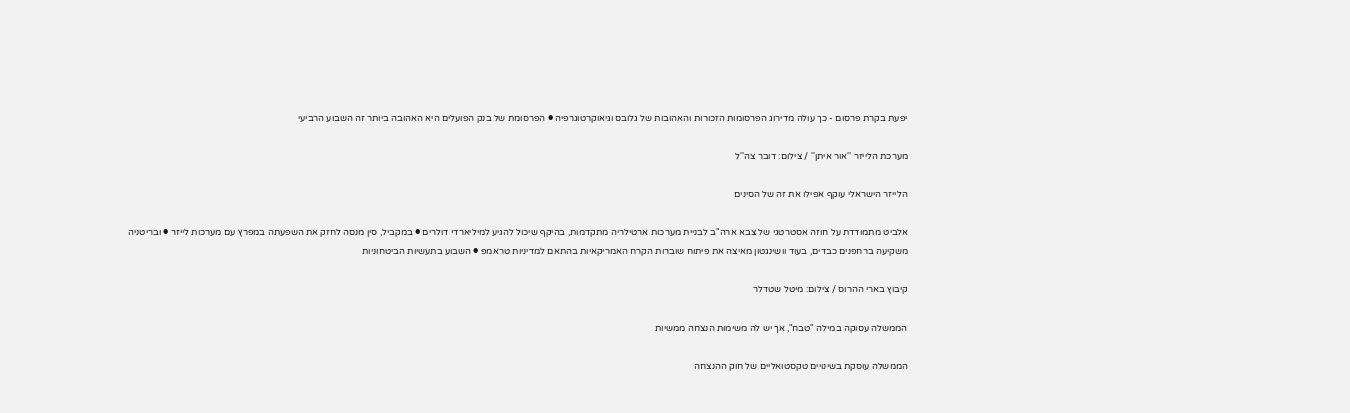יפעת בקרת פרסום - כך עולה מדירוג הפרסומות הזכורות והאהובות של גלובס וגיאוקרטוגרפיה ● הפרסומת של בנק הפועלים היא האהובה ביותר זה השבוע הרביעי

מערכת הלייזר ''אור איתן'' / צילום: דובר צה''ל

הלייזר הישראלי עוקף אפילו את זה של הסינים

אלביט מתמודדת על חוזה אסטרטגי של צבא ארה"ב לבניית מערכות ארטילריה מתקדמות, בהיקף שיכול להגיע למיליארדי דולרים ● במקביל, סין מנסה לחזק את השפעתה במפרץ עם מערכות לייזר ● ובריטניה משקיעה ברחפנים כבדים, בעוד וושינגטון מאיצה את פיתוח שוברות הקרח האמריקאיות בהתאם למדיניות טראמפ ● השבוע בתעשיות הביטחוניות

קיבוץ בארי ההרוס / צילום: מיטל שטדלר

הממשלה עסוקה במילה "טבח", אך יש לה משימות הנצחה ממשיות

הממשלה עוסקת בשינויים טקסטואליים של חוק ההנצחה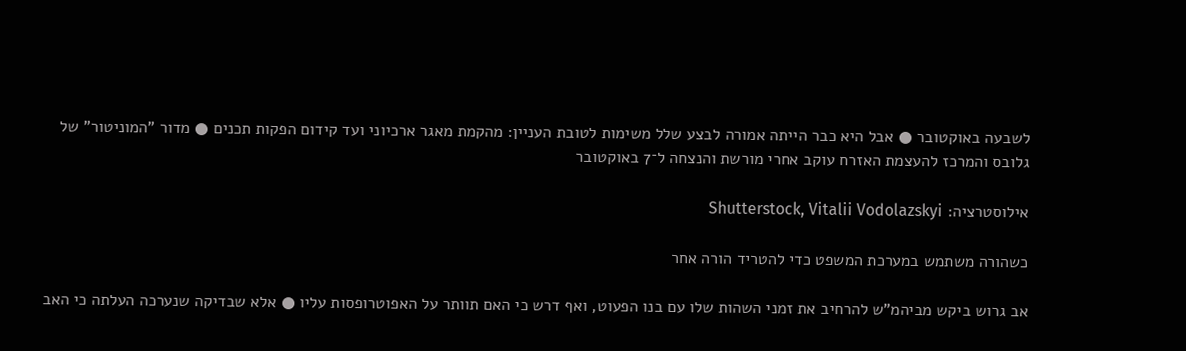לשבעה באוקטובר ● אבל היא כבר הייתה אמורה לבצע שלל משימות לטובת העניין: מהקמת מאגר ארכיוני ועד קידום הפקות תכנים ● מדור "המוניטור" של גלובס והמרכז להעצמת האזרח עוקב אחרי מורשת והנצחה ל־7 באוקטובר

אילוסטרציה: Shutterstock, Vitalii Vodolazskyi

כשהורה משתמש במערכת המשפט כדי להטריד הורה אחר

אב גרוש ביקש מביהמ"ש להרחיב את זמני השהות שלו עם בנו הפעוט, ואף דרש כי האם תוותר על האפוטרופסות עליו ● אלא שבדיקה שנערכה העלתה כי האב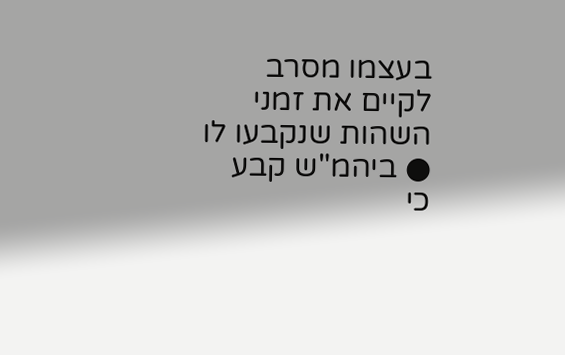בעצמו מסרב לקיים את זמני השהות שנקבעו לו ● ביהמ"ש קבע כי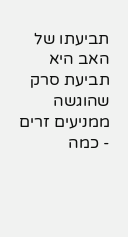תביעתו של האב היא תביעת סרק שהוגשה ממניעים זרים - כמה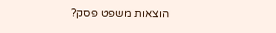הוצאות משפט פסק?